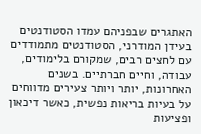האתגרים שבפניהם עמדו הסטודנטים
בעידן המודרני, הסטודנטים מתמודדים עם לחצים רבים, שמקורם בלימודים, עבודה, וחיים חברתיים. בשנים האחרונות, יותר ויותר צעירים מדווחים על בעיות בריאות נפשית, כאשר דיכאון ופציעות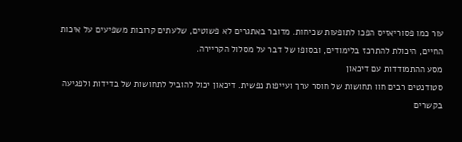עור כמו פסוריאזיס הפכו לתופעות שכיחות. מדובר באתגרים לא פשוטים, שלעתים קרובות משפיעים על איכות החיים, היכולת להתרכז בלימודים, ובסופו של דבר על מסלול הקריירה.
מסע ההתמודדות עם דיכאון
סטודנטים רבים חוו תחושות של חוסר ערך ועייפות נפשית. דיכאון יכול להוביל לתחושות של בדידות ולפגיעה בקשרים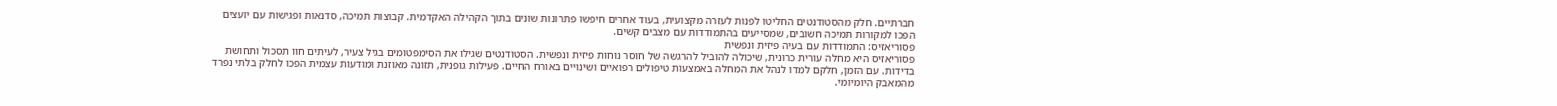חברתיים. חלק מהסטודנטים החליטו לפנות לעזרה מקצועית, בעוד אחרים חיפשו פתרונות שונים בתוך הקהילה האקדמית. קבוצות תמיכה, סדנאות ופגישות עם יועצים הפכו למקורות תמיכה חשובים, שמסייעים בהתמודדות עם מצבים קשים.
פסוריאזיס: התמודדות עם בעיה פיזית ונפשית
פסוריאזיס היא מחלה עורית כרונית, שיכולה להוביל להרגשה של חוסר נוחות פיזית ונפשית. הסטודנטים שגילו את הסימפטומים בגיל צעיר, לעיתים חוו תסכול ותחושת בדידות. עם הזמן, חלקם למדו לנהל את המחלה באמצעות טיפולים רפואיים ושינויים באורח החיים. פעילות גופנית, תזונה מאוזנת ומודעות עצמית הפכו לחלק בלתי נפרד מהמאבק היומיומי.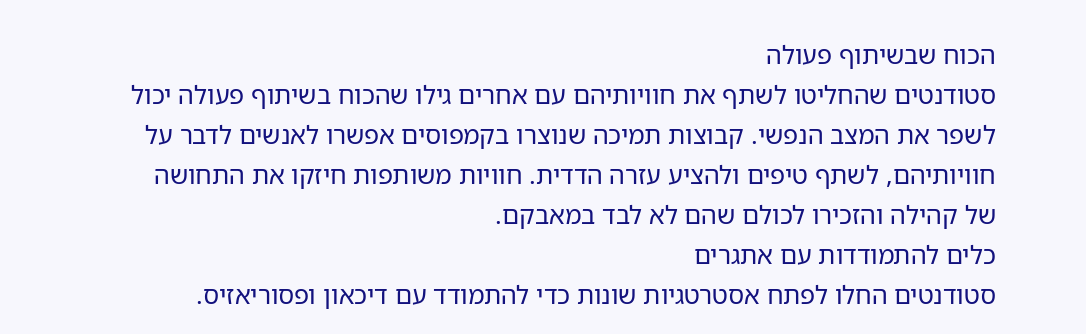הכוח שבשיתוף פעולה
סטודנטים שהחליטו לשתף את חוויותיהם עם אחרים גילו שהכוח בשיתוף פעולה יכול לשפר את המצב הנפשי. קבוצות תמיכה שנוצרו בקמפוסים אפשרו לאנשים לדבר על חוויותיהם, לשתף טיפים ולהציע עזרה הדדית. חוויות משותפות חיזקו את התחושה של קהילה והזכירו לכולם שהם לא לבד במאבקם.
כלים להתמודדות עם אתגרים
סטודנטים החלו לפתח אסטרטגיות שונות כדי להתמודד עם דיכאון ופסוריאזיס.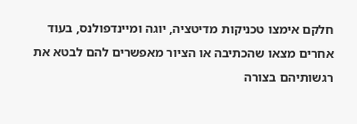חלקם אימצו טכניקות מדיטציה, יוגה ומיינדפולנס, בעוד אחרים מצאו שהכתיבה או הציור מאפשרים להם לבטא את רגשותיהם בצורה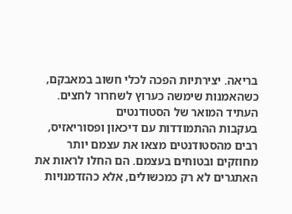בריאה. יצירתיות הפכה לכלי חשוב במאבקם, כשהאמנות שימשה כערוץ לשחרור לחצים.
העתיד המואר של הסטודנטים
בעקבות ההתמודדות עם דיכאון ופסוריאזיס, רבים מהסטודנטים מצאו את עצמם יותר מחוזקים ובטוחים בעצמם. הם החלו לראות את האתגרים לא רק כמכשולים, אלא כהזדמנויות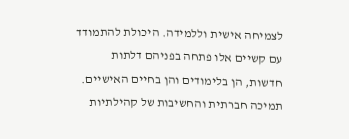לצמיחה אישית וללמידה. היכולת להתמודד עם קשיים אלו פתחה בפניהם דלתות חדשות, הן בלימודים והן בחיים האישיים.
תמיכה חברתית והחשיבות של קהילתיות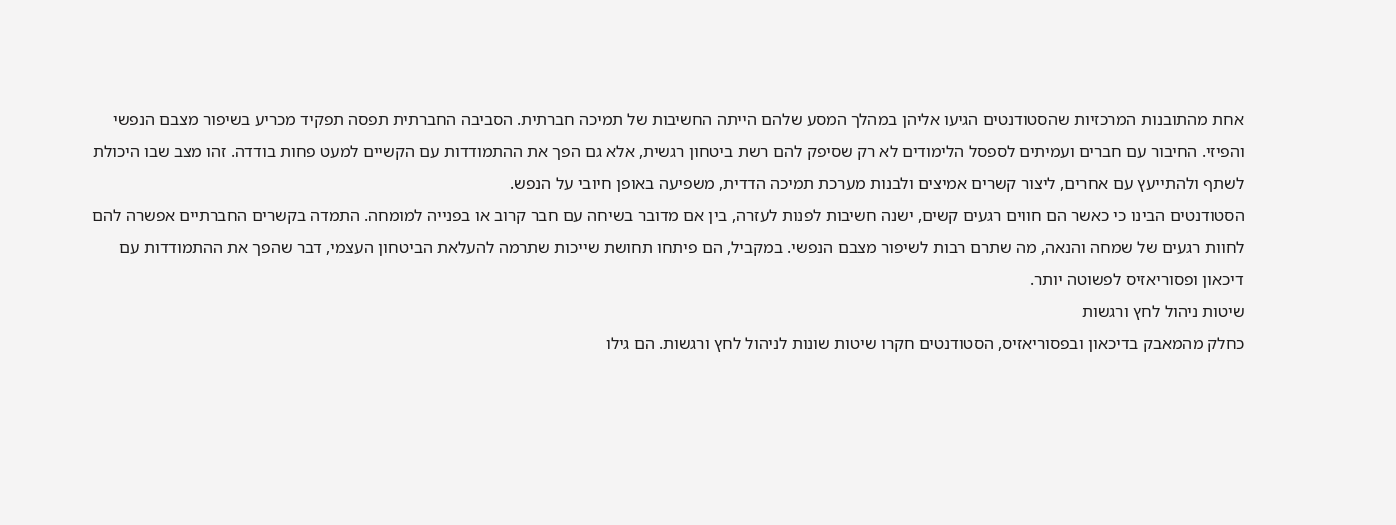אחת מהתובנות המרכזיות שהסטודנטים הגיעו אליהן במהלך המסע שלהם הייתה החשיבות של תמיכה חברתית. הסביבה החברתית תפסה תפקיד מכריע בשיפור מצבם הנפשי והפיזי. החיבור עם חברים ועמיתים לספסל הלימודים לא רק שסיפק להם רשת ביטחון רגשית, אלא גם הפך את ההתמודדות עם הקשיים למעט פחות בודדה. זהו מצב שבו היכולת לשתף ולהתייעץ עם אחרים, ליצור קשרים אמיצים ולבנות מערכת תמיכה הדדית, משפיעה באופן חיובי על הנפש.
הסטודנטים הבינו כי כאשר הם חווים רגעים קשים, ישנה חשיבות לפנות לעזרה, בין אם מדובר בשיחה עם חבר קרוב או בפנייה למומחה. התמדה בקשרים החברתיים אפשרה להם לחוות רגעים של שמחה והנאה, מה שתרם רבות לשיפור מצבם הנפשי. במקביל, הם פיתחו תחושת שייכות שתרמה להעלאת הביטחון העצמי, דבר שהפך את ההתמודדות עם דיכאון ופסוריאזיס לפשוטה יותר.
שיטות ניהול לחץ ורגשות
כחלק מהמאבק בדיכאון ובפסוריאזיס, הסטודנטים חקרו שיטות שונות לניהול לחץ ורגשות. הם גילו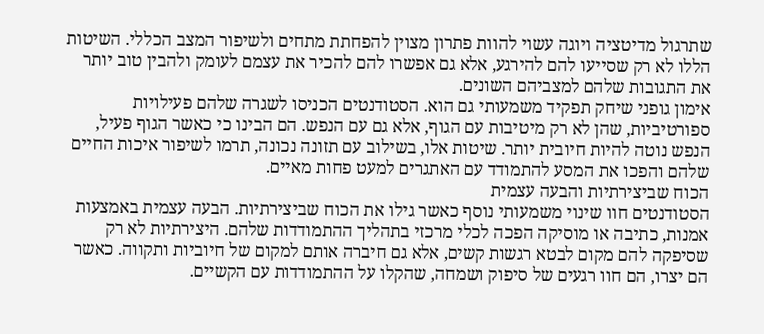שתרגול מדיטציה ויוגה עשוי להוות פתרון מצוין להפחתת מתחים ולשיפור המצב הכללי. השיטות הללו לא רק שסייעו להם להירגע, אלא גם אפשרו להם להכיר את עצמם לעומק ולהבין טוב יותר את התגובות שלהם למצביהם השונים.
אימון גופני שיחק תפקיד משמעותי גם הוא. הסטודנטים הכניסו לשגרה שלהם פעילויות ספורטיביות, שהן לא רק מיטיבות עם הגוף, אלא גם עם הנפש. הם הבינו כי כאשר הגוף פעיל, הנפש נוטה להיות חיובית יותר. שיטות אלו, בשילוב עם תזונה נכונה, תרמו לשיפור איכות החיים שלהם והפכו את המסע להתמודד עם האתגרים למעט פחות מאיים.
הכוח שביצירתיות והבעה עצמית
הסטודנטים חוו שינוי משמעותי נוסף כאשר גילו את הכוח שביצירתיות. הבעה עצמית באמצעות אמנות, כתיבה או מוסיקה הפכה לכלי מרכזי בתהליך ההתמודדות שלהם. היצירתיות לא רק שסיפקה להם מקום לבטא רגשות קשים, אלא גם חיברה אותם למקום של חיוביות ותקווה. כאשר הם יצרו, הם חוו רגעים של סיפוק ושמחה, שהקלו על ההתמודדות עם הקשיים.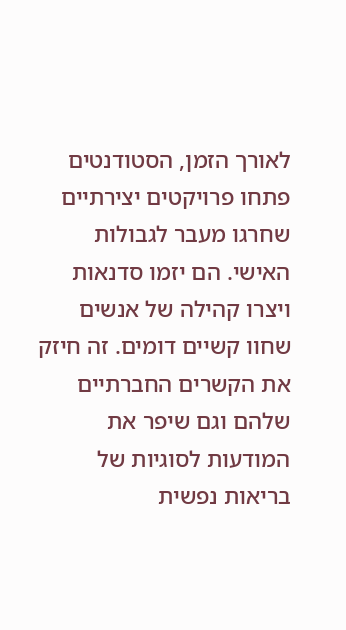לאורך הזמן, הסטודנטים פתחו פרויקטים יצירתיים שחרגו מעבר לגבולות האישי. הם יזמו סדנאות ויצרו קהילה של אנשים שחוו קשיים דומים. זה חיזק את הקשרים החברתיים שלהם וגם שיפר את המודעות לסוגיות של בריאות נפשית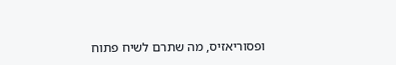ופסוריאזיס, מה שתרם לשיח פתוח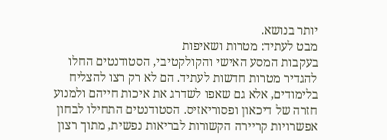יותר בנושא.
מבט לעתיד: מטרות ושאיפות
בעקבות המסע האישי והקולקטיבי, הסטודנטים החלו להגדיר מטרות חדשות לעתיד. הם לא רק רצו להצליח בלימודים, אלא גם שאפו לשדרג את איכות חייהם ולמנוע חזרה של דיכאון ופסוריאזיס. הסטודנטים התחילו לבחון אפשרויות קריירה הקשורות לבריאות נפשית, מתוך רצון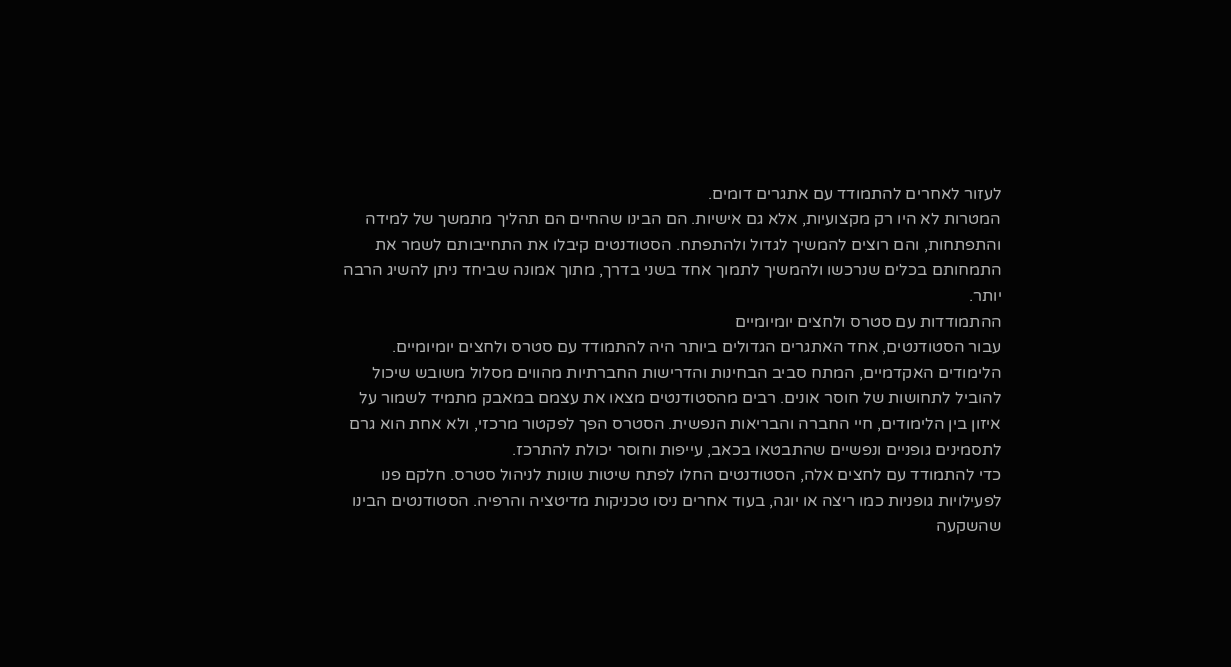לעזור לאחרים להתמודד עם אתגרים דומים.
המטרות לא היו רק מקצועיות, אלא גם אישיות. הם הבינו שהחיים הם תהליך מתמשך של למידה והתפתחות, והם רוצים להמשיך לגדול ולהתפתח. הסטודנטים קיבלו את התחייבותם לשמר את התמחותם בכלים שנרכשו ולהמשיך לתמוך אחד בשני בדרך, מתוך אמונה שביחד ניתן להשיג הרבה יותר.
ההתמודדות עם סטרס ולחצים יומיומיים
עבור הסטודנטים, אחד האתגרים הגדולים ביותר היה להתמודד עם סטרס ולחצים יומיומיים. הלימודים האקדמיים, המתח סביב הבחינות והדרישות החברתיות מהווים מסלול משובש שיכול להוביל לתחושות של חוסר אונים. רבים מהסטודנטים מצאו את עצמם במאבק מתמיד לשמור על איזון בין הלימודים, חיי החברה והבריאות הנפשית. הסטרס הפך לפקטור מרכזי, ולא אחת הוא גרם לתסמינים גופניים ונפשיים שהתבטאו בכאב, עייפות וחוסר יכולת להתרכז.
כדי להתמודד עם לחצים אלה, הסטודנטים החלו לפתח שיטות שונות לניהול סטרס. חלקם פנו לפעילויות גופניות כמו ריצה או יוגה, בעוד אחרים ניסו טכניקות מדיטציה והרפיה. הסטודנטים הבינו שהשקעה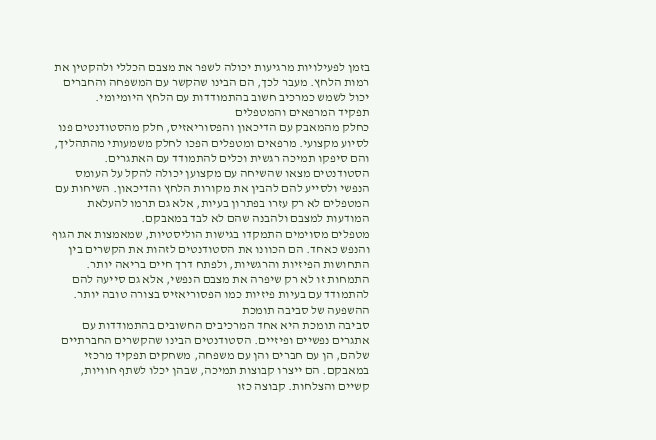בזמן לפעילויות מרגיעות יכולה לשפר את מצבם הכללי ולהקטין את רמות הלחץ. מעבר לכך, הם הבינו שהקשר עם המשפחה והחברים יכול לשמש כמרכיב חשוב בהתמודדות עם הלחץ היומיומי.
תפקיד המרפאים והמטפלים
כחלק מהמאבק עם הדיכאון והפסוריאזיס, חלק מהסטודנטים פנו לסיוע מקצועי. מרפאים ומטפלים הפכו לחלק משמעותי מהתהליך, והם סיפקו תמיכה רגשית וכלים להתמודד עם האתגרים. הסטודנטים מצאו שהשיחה עם מקצוען יכולה להקל על העומס הנפשי ולסייע להם להבין את מקורות הלחץ והדיכאון. השיחות עם המטפלים לא רק עזרו בפתרון בעיות, אלא גם תרמו להעלאת המודעות למצבם ולהבנה שהם לא לבד במאבקם.
מטפלים מסוימים התמקדו בגישות הוליסטיות, שמאמצות את הגוף והנפש כאחד. הם הכוונו את הסטודנטים לזהות את הקשרים בין התחושות הפיזיות והרגשיות, ולפתח דרך חיים בריאה יותר. התמחות זו לא רק שיפרה את מצבם הנפשי, אלא גם סייעה להם להתמודד עם בעיות פיזיות כמו הפסוריאזיס בצורה טובה יותר.
ההשפעה של סביבה תומכת
סביבה תומכת היא אחד המרכיבים החשובים בהתמודדות עם אתגרים נפשיים ופיזיים. הסטודנטים הבינו שהקשרים החברתיים שלהם, הן עם חברים והן עם משפחה, משחקים תפקיד מרכזי במאבקם. הם ייצרו קבוצות תמיכה, שבהן יכלו לשתף חוויות, קשיים והצלחות. קבוצה כזו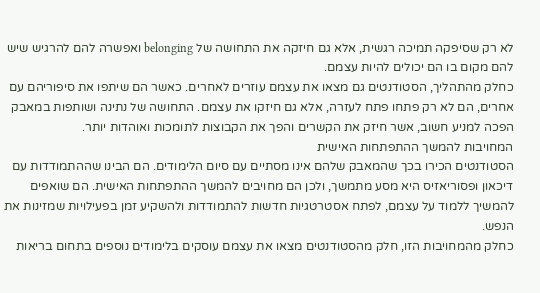לא רק שסיפקה תמיכה רגשית, אלא גם חיזקה את התחושה של belonging ואפשרה להם להרגיש שיש להם מקום בו הם יכולים להיות עצמם.
כחלק מהתהליך, הסטודנטים גם מצאו את עצמם עוזרים לאחרים. כאשר הם שיתפו את סיפוריהם עם אחרים, הם לא רק פתחו פתח לעזרה, אלא גם חיזקו את עצמם. התחושה של נתינה ושותפות במאבק הפכה למניע חשוב, אשר חיזק את הקשרים והפך את הקבוצות לתומכות ואוהדות יותר.
המחויבות להמשך ההתפתחות האישית
הסטודנטים הכירו בכך שהמאבק שלהם אינו מסתיים עם סיום הלימודים. הם הבינו שההתמודדות עם דיכאון ופסוריאזיס היא מסע מתמשך, ולכן הם מחויבים להמשך ההתפתחות האישית. הם שואפים להמשיך ללמוד על עצמם, לפתח אסטרטגיות חדשות להתמודדות ולהשקיע זמן בפעילויות שמזינות את הנפש.
כחלק מהמחויבות הזו, חלק מהסטודנטים מצאו את עצמם עוסקים בלימודים נוספים בתחום בריאות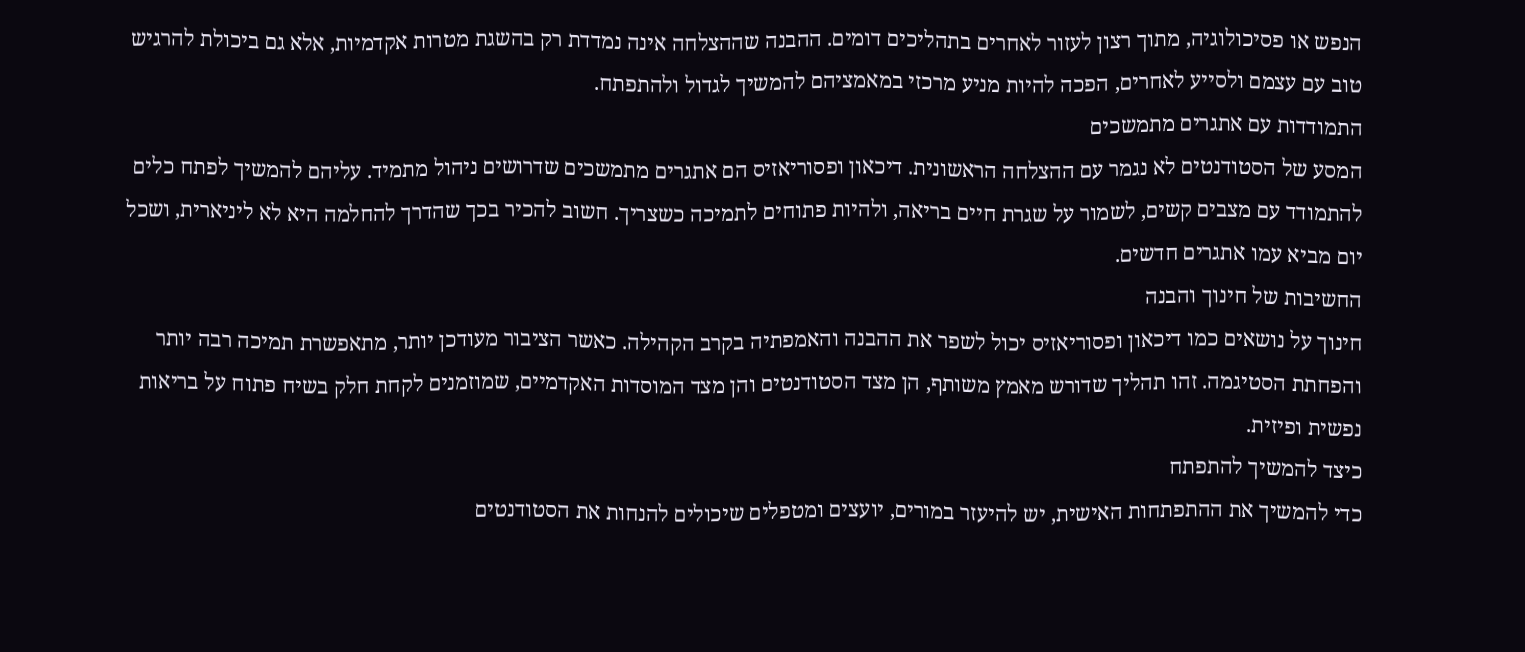הנפש או פסיכולוגיה, מתוך רצון לעזור לאחרים בתהליכים דומים. ההבנה שההצלחה אינה נמדדת רק בהשגת מטרות אקדמיות, אלא גם ביכולת להרגיש טוב עם עצמם ולסייע לאחרים, הפכה להיות מניע מרכזי במאמציהם להמשיך לגדול ולהתפתח.
התמודדות עם אתגרים מתמשכים
המסע של הסטודנטים לא נגמר עם ההצלחה הראשונית. דיכאון ופסוריאזיס הם אתגרים מתמשכים שדרושים ניהול מתמיד. עליהם להמשיך לפתח כלים להתמודד עם מצבים קשים, לשמור על שגרת חיים בריאה, ולהיות פתוחים לתמיכה כשצריך. חשוב להכיר בכך שהדרך להחלמה היא לא ליניארית, ושכל יום מביא עמו אתגרים חדשים.
החשיבות של חינוך והבנה
חינוך על נושאים כמו דיכאון ופסוריאזיס יכול לשפר את ההבנה והאמפתיה בקרב הקהילה. כאשר הציבור מעודכן יותר, מתאפשרת תמיכה רבה יותר והפחתת הסטיגמה. זהו תהליך שדורש מאמץ משותף, הן מצד הסטודנטים והן מצד המוסדות האקדמיים, שמוזמנים לקחת חלק בשיח פתוח על בריאות נפשית ופיזית.
כיצד להמשיך להתפתח
כדי להמשיך את ההתפתחות האישית, יש להיעזר במורים, יועצים ומטפלים שיכולים להנחות את הסטודנטים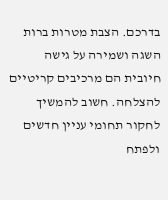בדרכם. הצבת מטרות ברות השגה ושמירה על גישה חיובית הם מרכיבים קריטיים להצלחה. חשוב להמשיך לחקור תחומי עניין חדשים ולפתח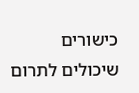כישורים שיכולים לתרום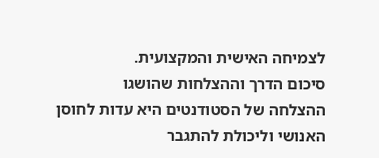לצמיחה האישית והמקצועית.
סיכום הדרך וההצלחות שהושגו
ההצלחה של הסטודנטים היא עדות לחוסן האנושי וליכולת להתגבר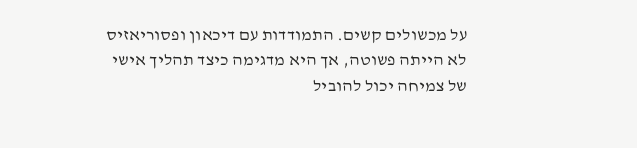על מכשולים קשים. התמודדות עם דיכאון ופסוריאזיס לא הייתה פשוטה, אך היא מדגימה כיצד תהליך אישי של צמיחה יכול להוביל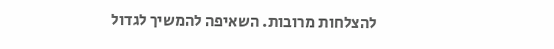להצלחות מרובות. השאיפה להמשיך לגדול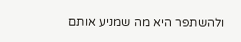ולהשתפר היא מה שמניע אותם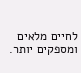לחיים מלאים ומספקים יותר.